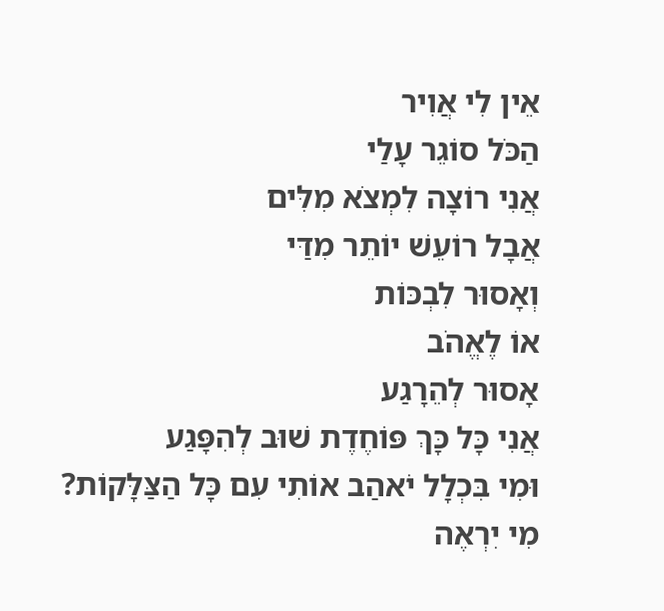אֵין לִי אֲוִיר
הַכֹּל סוֹגֵר עָלַי
אֲנִי רוֹצָה לִמְצֹא מִלִּים
אֲבָל רוֹעֵשׁ יוֹתֵר מִדַּי
וְאָסוּר לִבְכּוֹת
אוֹ לֶאֱהֹב
אָסוּר לְהֵרָגַע
אֲנִי כָּל כָּךְ פּוֹחֶדֶת שׁוּב לְהִפָּגַע
וּמִי בִּכְלָל יֹאהַב אוֹתִי עִם כָּל הַצַּלָּקוֹת?
מִי יִרְאֶה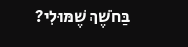בַּחֹשֶׁךְ שֶׁמּוּלִי?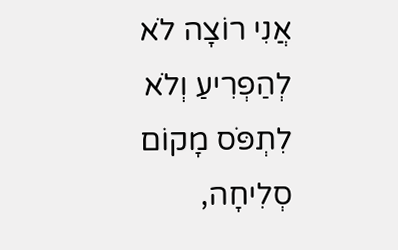אֲנִי רוֹצָה לֹא לְהַפְרִיעַ וְלֹא לִתְפֹּס מָקוֹם
סְלִיחָה,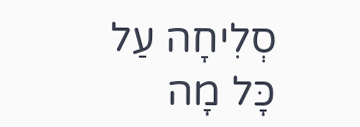סְלִיחָה עַל כָּל מָה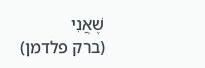שֶׁאֲנִי
(ברק פלדמן)